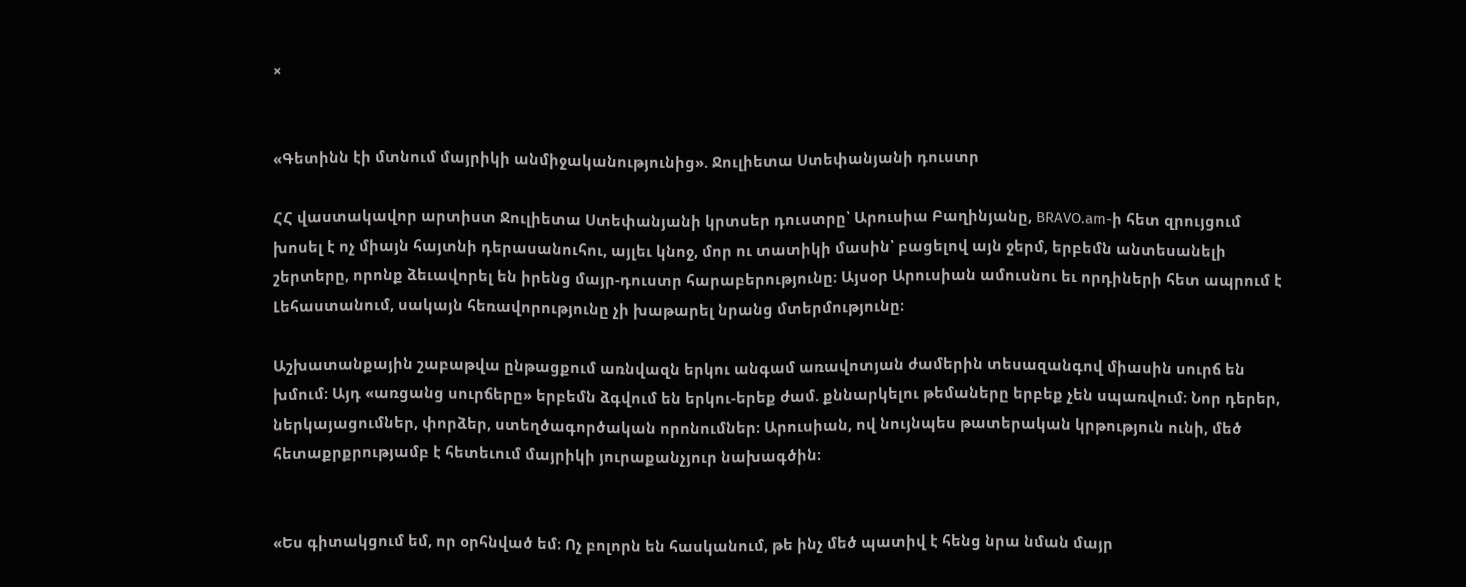×


«Գետինն էի մտնում մայրիկի անմիջականությունից». Ջուլիետա Ստեփանյանի դուստր

ՀՀ վաստակավոր արտիստ Ջուլիետա Ստեփանյանի կրտսեր դուստրը՝ Արուսիա Բաղինյանը, BRAVO.am-ի հետ զրույցում խոսել է ոչ միայն հայտնի դերասանուհու, այլեւ կնոջ, մոր ու տատիկի մասին՝ բացելով այն ջերմ, երբեմն անտեսանելի շերտերը, որոնք ձեւավորել են իրենց մայր-դուստր հարաբերությունը։ Այսօր Արուսիան ամուսնու եւ որդիների հետ ապրում է Լեհաստանում, սակայն հեռավորությունը չի խաթարել նրանց մտերմությունը։

Աշխատանքային շաբաթվա ընթացքում առնվազն երկու անգամ առավոտյան ժամերին տեսազանգով միասին սուրճ են խմում։ Այդ «առցանց սուրճերը» երբեմն ձգվում են երկու-երեք ժամ. քննարկելու թեմաները երբեք չեն սպառվում։ Նոր դերեր, ներկայացումներ, փորձեր, ստեղծագործական որոնումներ։ Արուսիան, ով նույնպես թատերական կրթություն ունի, մեծ հետաքրքրությամբ է հետեւում մայրիկի յուրաքանչյուր նախագծին։


«Ես գիտակցում եմ, որ օրհնված եմ։ Ոչ բոլորն են հասկանում, թե ինչ մեծ պատիվ է հենց նրա նման մայր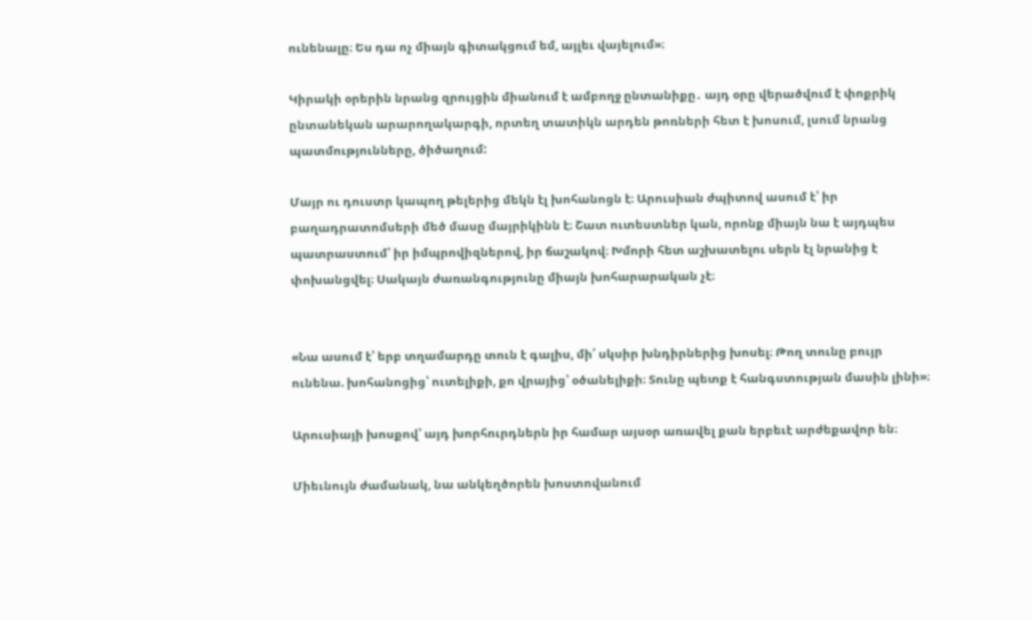ունենալը։ Ես դա ոչ միայն գիտակցում եմ, այլեւ վայելում»։

Կիրակի օրերին նրանց զրույցին միանում է ամբողջ ընտանիքը․ այդ օրը վերածվում է փոքրիկ ընտանեկան արարողակարգի, որտեղ տատիկն արդեն թոռների հետ է խոսում, լսում նրանց պատմությունները, ծիծաղում:

Մայր ու դուստր կապող թելերից մեկն էլ խոհանոցն է։ Արուսիան ժպիտով ասում է՝ իր բաղադրատոմսերի մեծ մասը մայրիկինն է։ Շատ ուտեստներ կան, որոնք միայն նա է այդպես պատրաստում՝ իր իմպրովիզներով, իր ճաշակով։ Խմորի հետ աշխատելու սերն էլ նրանից է փոխանցվել։ Սակայն ժառանգությունը միայն խոհարարական չէ։


«Նա ասում է՝ երբ տղամարդը տուն է գալիս, մի՛ սկսիր խնդիրներից խոսել։ Թող տունը բույր ունենա. խոհանոցից՝ ուտելիքի, քո վրայից՝ օծանելիքի։ Տունը պետք է հանգստության մասին լինի»։

Արուսիայի խոսքով՝ այդ խորհուրդներն իր համար այսօր առավել քան երբեւէ արժեքավոր են։

Միեւնույն ժամանակ, նա անկեղծորեն խոստովանում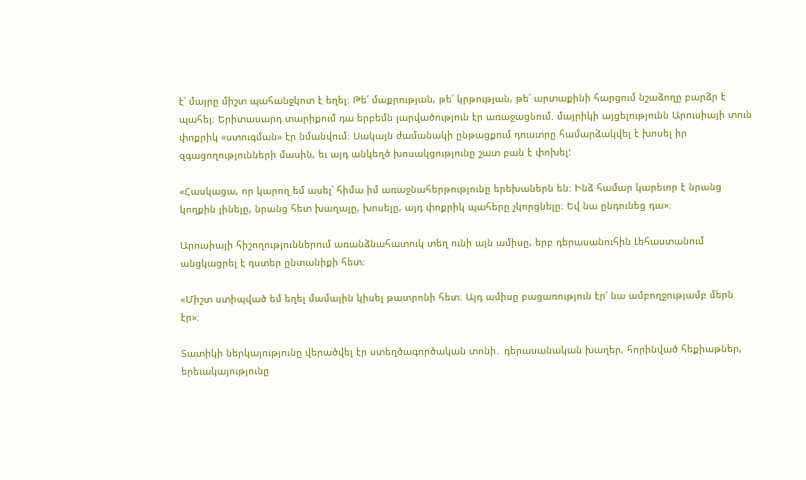է՝ մայրը միշտ պահանջկոտ է եղել։ Թե՛ մաքրության, թե՛ կրթության, թե՛ արտաքինի հարցում նշաձողը բարձր է պահել։ Երիտասարդ տարիքում դա երբեմն լարվածություն էր առաջացնում. մայրիկի այցելությունն Արուսիայի տուն փոքրիկ «ստուգման» էր նմանվում։ Սակայն ժամանակի ընթացքում դուստրը համարձակվել է խոսել իր զգացողությունների մասին, եւ այդ անկեղծ խոսակցությունը շատ բան է փոխել:

«Հասկացա, որ կարող եմ ասել՝ հիմա իմ առաջնահերթությունը երեխաներն են։ Ինձ համար կարեւոր է նրանց կողքին լինելը, նրանց հետ խաղալը, խոսելը, այդ փոքրիկ պահերը չկորցնելը։ Եվ նա ընդունեց դա»։

Արուսիայի հիշողություններում առանձնահատուկ տեղ ունի այն ամիսը, երբ դերասանուհին Լեհաստանում անցկացրել է դստեր ընտանիքի հետ։

«Միշտ ստիպված եմ եղել մամային կիսել թատրոնի հետ։ Այդ ամիսը բացառություն էր՝ նա ամբողջությամբ մերն էր»։

Տատիկի ներկայությունը վերածվել էր ստեղծագործական տոնի․ դերասանական խաղեր, հորինված հեքիաթներ, երեւակայությունը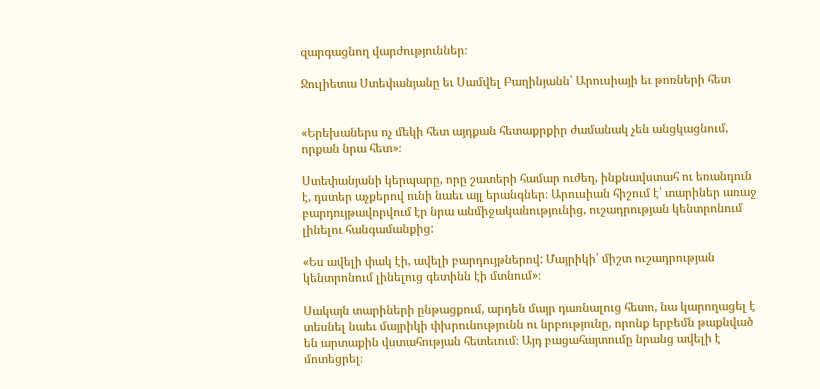զարգացնող վարժություններ։

Ջուլիետա Ստեփանյանը եւ Սամվել Բաղինյանն՝ Արուսիայի եւ թոռների հետ


«Երեխաներս ոչ մեկի հետ այդքան հետաքրքիր ժամանակ չեն անցկացնում, որքան նրա հետ»։

Ստեփանյանի կերպարը, որը շատերի համար ուժեղ, ինքնավստահ ու եռանդուն է, դստեր աչքերով ունի նաեւ այլ երանգներ։ Արուսիան հիշում է՝ տարիներ առաջ բարդույթավորվում էր նրա անմիջականությունից, ուշադրության կենտրոնում լինելու հանգամանքից:

«Ես ավելի փակ էի, ավելի բարդույթներով: Մայրիկի՝ միշտ ուշադրության կենտրոնում լինելուց գետինն էի մտնում»։

Սակայն տարիների ընթացքում, արդեն մայր դառնալուց հետո, նա կարողացել է տեսնել նաեւ մայրիկի փխրունությունն ու նրբությունը, որոնք երբեմն թաքնված են արտաքին վստահության հետեւում։ Այդ բացահայտումը նրանց ավելի է մոտեցրել։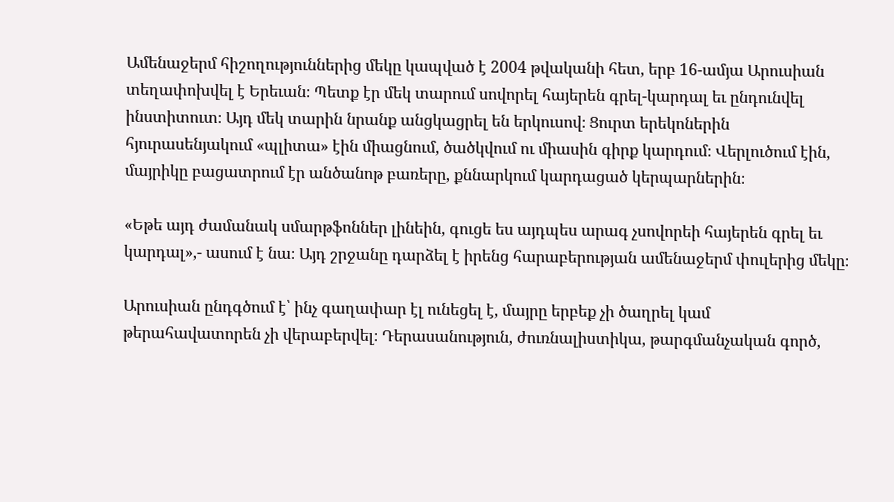Ամենաջերմ հիշողություններից մեկը կապված է 2004 թվականի հետ, երբ 16-ամյա Արուսիան տեղափոխվել է Երեւան։ Պետք էր մեկ տարում սովորել հայերեն գրել-կարդալ եւ ընդունվել ինստիտուտ։ Այդ մեկ տարին նրանք անցկացրել են երկուսով։ Ցուրտ երեկոներին հյուրասենյակում «պլիտա» էին միացնում, ծածկվում ու միասին գիրք կարդում։ Վերլուծում էին, մայրիկը բացատրում էր անծանոթ բառերը, քննարկում կարդացած կերպարներին։

«Եթե այդ ժամանակ սմարթֆոններ լինեին, գուցե ես այդպես արագ չսովորեի հայերեն գրել եւ կարդալ»,- ասում է նա։ Այդ շրջանը դարձել է իրենց հարաբերության ամենաջերմ փուլերից մեկը։

Արուսիան ընդգծում է՝ ինչ գաղափար էլ ունեցել է, մայրը երբեք չի ծաղրել կամ թերահավատորեն չի վերաբերվել։ Դերասանություն, ժուռնալիստիկա, թարգմանչական գործ,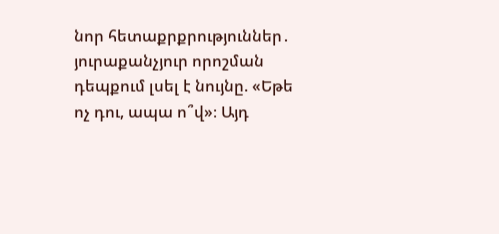նոր հետաքրքրություններ․ յուրաքանչյուր որոշման դեպքում լսել է նույնը. «Եթե ոչ դու, ապա ո՞վ»։ Այդ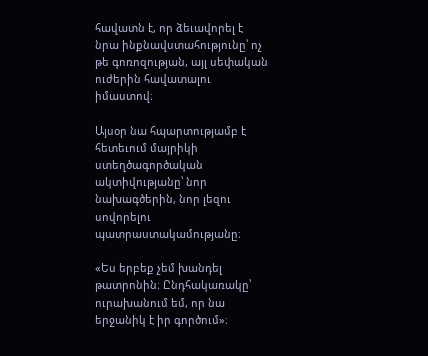հավատն է, որ ձեւավորել է նրա ինքնավստահությունը՝ ոչ թե գոռոզության, այլ սեփական ուժերին հավատալու իմաստով։

Այսօր նա հպարտությամբ է հետեւում մայրիկի ստեղծագործական ակտիվությանը՝ նոր նախագծերին, նոր լեզու սովորելու պատրաստակամությանը։

«Ես երբեք չեմ խանդել թատրոնին։ Ընդհակառակը՝ ուրախանում եմ, որ նա երջանիկ է իր գործում»։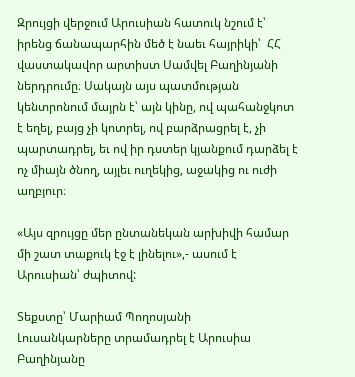Զրույցի վերջում Արուսիան հատուկ նշում է՝ իրենց ճանապարհին մեծ է նաեւ հայրիկի՝  ՀՀ վաստակավոր արտիստ Սամվել Բաղինյանի ներդրումը։ Սակայն այս պատմության կենտրոնում մայրն է՝ այն կինը, ով պահանջկոտ է եղել, բայց չի կոտրել, ով բարձրացրել է, չի պարտադրել, եւ ով իր դստեր կյանքում դարձել է ոչ միայն ծնող, այլեւ ուղեկից, աջակից ու ուժի աղբյուր։

«Այս զրույցը մեր ընտանեկան արխիվի համար մի շատ տաքուկ էջ է լինելու»,- ասում է Արուսիան՝ ժպիտով:

Տեքստը՝ Մարիամ Պողոսյանի
Լուսանկարները տրամադրել է Արուսիա Բաղինյանը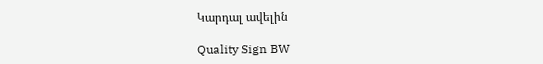Կարդալ ավելին

Quality Sign BW